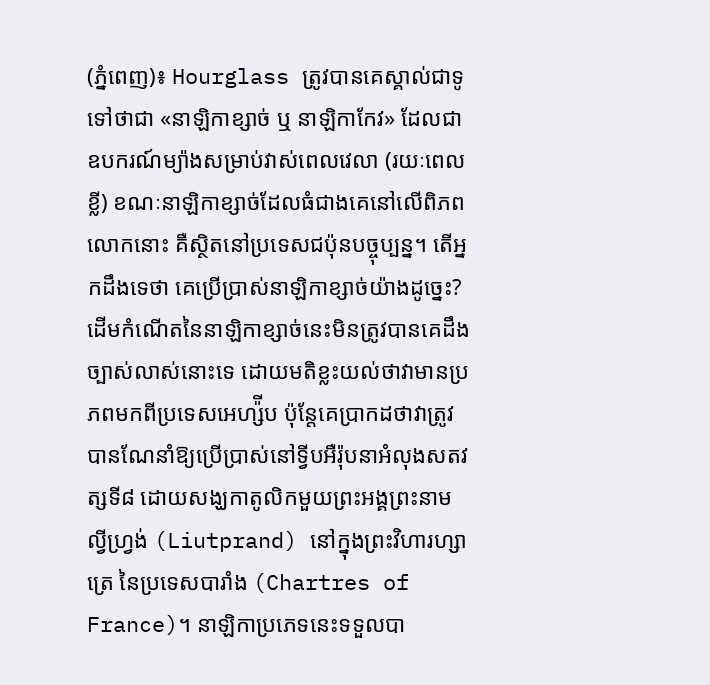(ភ្នំពេញ)៖ Hourglass ត្រូវបានគេស្គាល់ជាទូទៅថាជា «នាឡិកាខ្សាច់ ឬ នាឡិកាកែវ» ដែលជាឧបករណ៍ម្យ៉ាងសម្រាប់វាស់ពេលវេលា (រយៈពេលខ្លី) ខណៈនាឡិកាខ្សាច់ដែលធំជាងគេនៅលើពិភពលោកនោះ គឺស្ថិតនៅប្រទេសជប៉ុនបច្ចុប្បន្ន។ តើអ្នកដឹងទេថា គេប្រើប្រាស់នាឡិកាខ្សាច់យ៉ាងដូច្នេះ?
ដើមកំណើតនៃនាឡិកាខ្សាច់នេះមិនត្រូវបានគេដឹងច្បាស់លាស់នោះទេ ដោយមតិខ្លះយល់ថាវាមានប្រភពមកពីប្រទេសអេហ្ស៉ីប ប៉ុន្តែគេប្រាកដថាវាត្រូវបានណែនាំឱ្យប្រើប្រាស់នៅទ្វីបអឺរ៉ុបនាអំលុងសតវត្សទី៨ ដោយសង្ឃកាតូលិកមួយព្រះអង្គព្រះនាម ល្វីហ្វ្រង់ (Liutprand) នៅក្នុងព្រះវិហារហ្សាត្រេ នៃប្រទេសបារាំង (Chartres of France)។ នាឡិកាប្រភេទនេះទទួលបា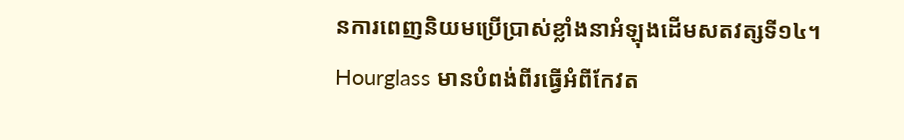នការពេញនិយមប្រើប្រាស់ខ្លាំងនាអំឡុងដើមសតវត្សទី១៤។
Hourglass មានបំពង់ពីរធ្វើអំពីកែវត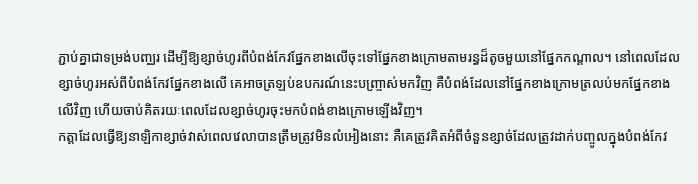ភ្ជាប់គ្នាជាទម្រង់បញ្ឈរ ដើម្បីឱ្យខ្សាច់ហូរពីបំពង់កែវផ្នែកខាងលើចុះទៅផ្នែកខាងក្រោមតាមរន្ធដ៏តូចមួយនៅផ្នែកកណ្តាល។ នៅពេលដែលខ្សាច់ហូរអស់ពីបំពង់កែវផ្នែកខាងលើ គេអាចត្រឡប់ឧបករណ៍នេះបញ្ច្រាស់មកវិញ គឺបំពង់ដែលនៅផ្នែកខាងក្រោមត្រលប់មកផ្នែកខាងលើវិញ ហើយចាប់គិតរយៈពេលដែលខ្សាច់ហូរចុះមកបំពង់ខាងក្រោមឡើងវិញ។
កត្តាដែលធ្វើឱ្យនាឡិកាខ្សាច់វាស់ពេលវេលាបានត្រឹមត្រូវមិនលំអៀងនោះ គឺគេត្រូវគិតអំពីចំនួនខ្សាច់ដែលត្រូវដាក់បញ្ចូលក្នុងបំពង់កែវ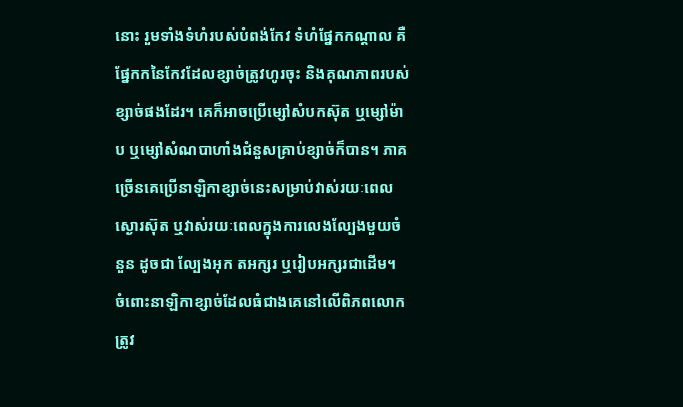នោះ រួមទាំងទំហំរបស់បំពង់កែវ ទំហំផ្នែកកណ្តាល គឺផ្នែកកនៃកែវដែលខ្សាច់ត្រូវហូរចុះ និងគុណភាពរបស់ខ្សាច់ផងដែរ។ គេក៏អាចប្រើម្សៅសំបកស៊ុត ឬម្សៅម៉ាប ឬម្សៅសំណបាហាំងជំនួសគ្រាប់ខ្សាច់ក៏បាន។ ភាគច្រើនគេប្រើនាឡិកាខ្សាច់នេះសម្រាប់វាស់រយៈពេលស្ងោរស៊ុត ឬវាស់រយៈពេលក្នុងការលេងល្បែងមួយចំនួន ដូចជា ល្បែងអុក តអក្សរ ឬរៀបអក្សរជាដើម។
ចំពោះនាឡិកាខ្សាច់ដែលធំជាងគេនៅលើពិភពលោក ត្រូវ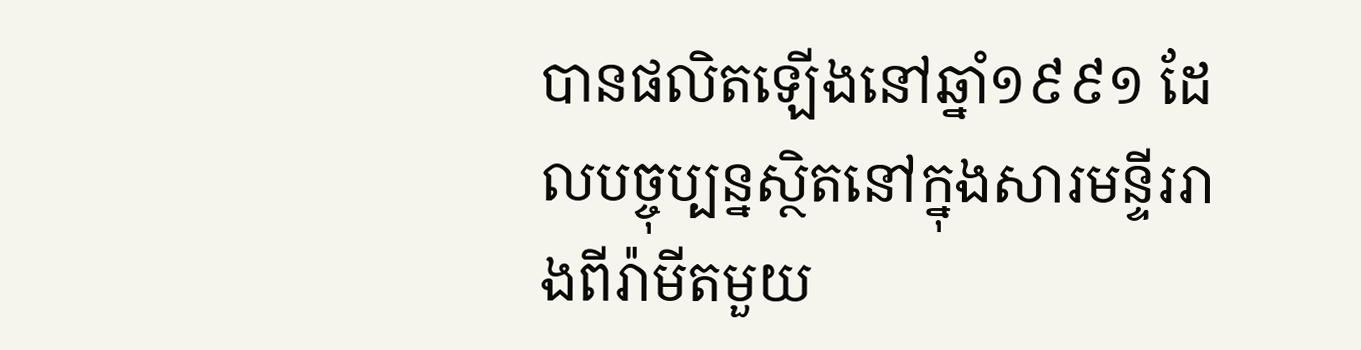បានផលិតឡើងនៅឆ្នាំ១៩៩១ ដែលបច្ចុប្បន្នស្ថិតនៅក្នុងសារមន្ទីររាងពីរ៉ាមីតមួយ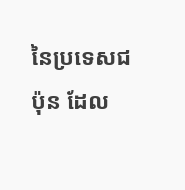នៃប្រទេសជប៉ុន ដែល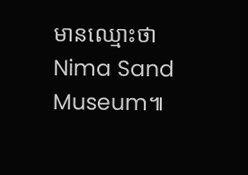មានឈ្មោះថា Nima Sand Museum៕